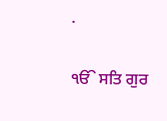.

ੴ ਸਤਿ ਗੁਰ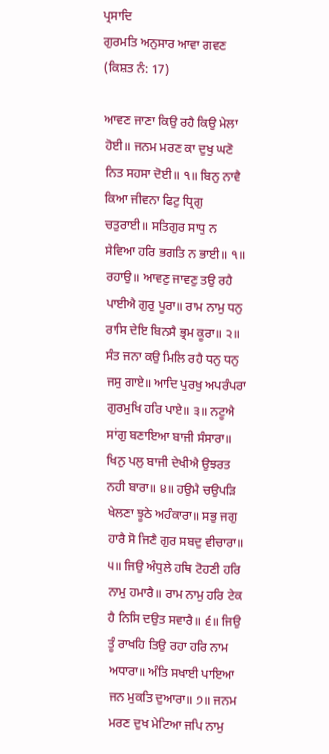ਪ੍ਰਸਾਦਿ
ਗੁਰਮਤਿ ਅਨੁਸਾਰ ਆਵਾ ਗਵਣ
(ਕਿਸ਼ਤ ਨੰ: 17)

ਆਵਣ ਜਾਣਾ ਕਿਉ ਰਹੈ ਕਿਉ ਮੇਲਾ ਹੋਈ॥ ਜਨਮ ਮਰਣ ਕਾ ਦੁਖੁ ਘਣੋ ਨਿਤ ਸਹਸਾ ਦੋਈ॥ ੧॥ ਬਿਨੁ ਨਾਵੈ ਕਿਆ ਜੀਵਨਾ ਫਿਟੁ ਧ੍ਰਿਗੁ ਚਤੁਰਾਈ॥ ਸਤਿਗੁਰ ਸਾਧੁ ਨ ਸੇਵਿਆ ਹਰਿ ਭਗਤਿ ਨ ਭਾਈ॥ ੧॥ ਰਹਾਉ॥ ਆਵਣੁ ਜਾਵਣੁ ਤਉ ਰਹੈ ਪਾਈਐ ਗੁਰੁ ਪੂਰਾ॥ ਰਾਮ ਨਾਮੁ ਧਨੁ ਰਾਸਿ ਦੇਇ ਬਿਨਸੈ ਭ੍ਰਮ ਕੂਰਾ॥ ੨॥ ਸੰਤ ਜਨਾ ਕਉ ਮਿਲਿ ਰਹੈ ਧਨੁ ਧਨੁ ਜਸੁ ਗਾਏ॥ ਆਦਿ ਪੁਰਖੁ ਅਪਰੰਪਰਾ ਗੁਰਮੁਖਿ ਹਰਿ ਪਾਏ॥ ੩॥ ਨਟੂਐ ਸਾਂਗੁ ਬਣਾਇਆ ਬਾਜੀ ਸੰਸਾਰਾ॥ ਖਿਨੁ ਪਲੁ ਬਾਜੀ ਦੇਖੀਐ ਉਝਰਤ ਨਹੀ ਬਾਰਾ॥ ੪॥ ਹਉਮੈ ਚਉਪੜਿ ਖੇਲਣਾ ਝੂਠੇ ਅਹੰਕਾਰਾ॥ ਸਭੁ ਜਗੁ ਹਾਰੈ ਸੋ ਜਿਣੈ ਗੁਰ ਸਬਦੁ ਵੀਚਾਰਾ॥ ੫॥ ਜਿਉ ਅੰਧੁਲੇ ਹਥਿ ਟੋਹਣੀ ਹਰਿ ਨਾਮੁ ਹਮਾਰੈ॥ ਰਾਮ ਨਾਮੁ ਹਰਿ ਟੇਕ ਹੈ ਨਿਸਿ ਦਉਤ ਸਵਾਰੈ॥ ੬॥ ਜਿਉ ਤੂੰ ਰਾਖਹਿ ਤਿਉ ਰਹਾ ਹਰਿ ਨਾਮ ਅਧਾਰਾ॥ ਅੰਤਿ ਸਖਾਈ ਪਾਇਆ ਜਨ ਮੁਕਤਿ ਦੁਆਰਾ॥ ੭॥ ਜਨਮ ਮਰਣ ਦੁਖ ਮੇਟਿਆ ਜਪਿ ਨਾਮੁ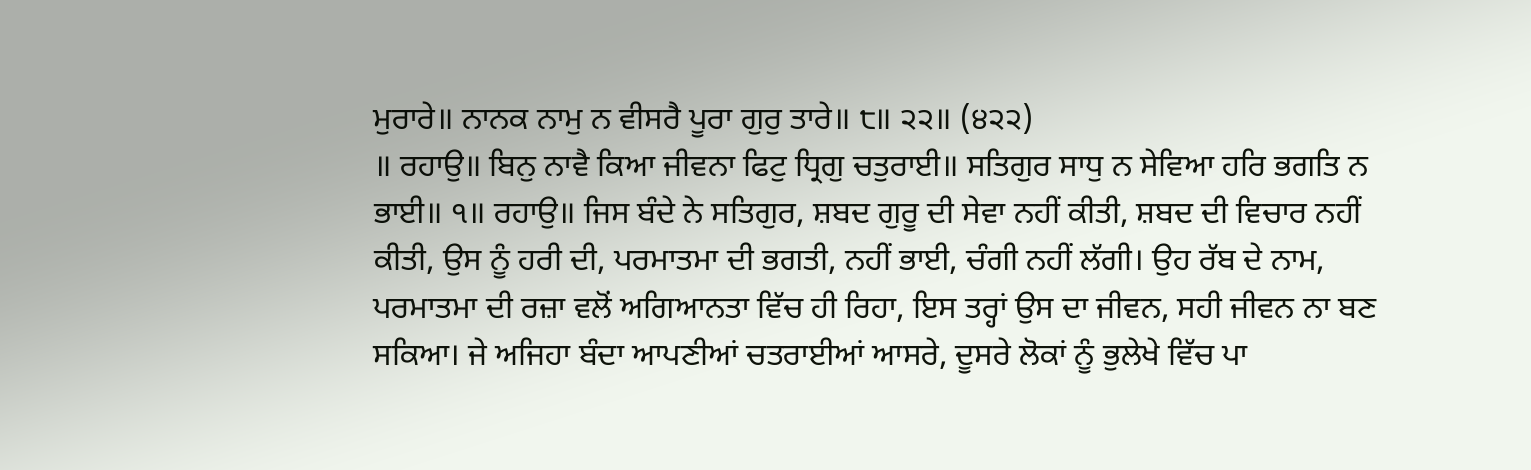ਮੁਰਾਰੇ॥ ਨਾਨਕ ਨਾਮੁ ਨ ਵੀਸਰੈ ਪੂਰਾ ਗੁਰੁ ਤਾਰੇ॥ ੮॥ ੨੨॥ (੪੨੨)
॥ ਰਹਾਉ॥ ਬਿਨੁ ਨਾਵੈ ਕਿਆ ਜੀਵਨਾ ਫਿਟੁ ਧ੍ਰਿਗੁ ਚਤੁਰਾਈ॥ ਸਤਿਗੁਰ ਸਾਧੁ ਨ ਸੇਵਿਆ ਹਰਿ ਭਗਤਿ ਨ ਭਾਈ॥ ੧॥ ਰਹਾਉ॥ ਜਿਸ ਬੰਦੇ ਨੇ ਸਤਿਗੁਰ, ਸ਼ਬਦ ਗੁਰੂ ਦੀ ਸੇਵਾ ਨਹੀਂ ਕੀਤੀ, ਸ਼ਬਦ ਦੀ ਵਿਚਾਰ ਨਹੀਂ ਕੀਤੀ, ਉਸ ਨੂੰ ਹਰੀ ਦੀ, ਪਰਮਾਤਮਾ ਦੀ ਭਗਤੀ, ਨਹੀਂ ਭਾਈ, ਚੰਗੀ ਨਹੀਂ ਲੱਗੀ। ਉਹ ਰੱਬ ਦੇ ਨਾਮ, ਪਰਮਾਤਮਾ ਦੀ ਰਜ਼ਾ ਵਲੋਂ ਅਗਿਆਨਤਾ ਵਿੱਚ ਹੀ ਰਿਹਾ, ਇਸ ਤਰ੍ਹਾਂ ਉਸ ਦਾ ਜੀਵਨ, ਸਹੀ ਜੀਵਨ ਨਾ ਬਣ ਸਕਿਆ। ਜੇ ਅਜਿਹਾ ਬੰਦਾ ਆਪਣੀਆਂ ਚਤਰਾਈਆਂ ਆਸਰੇ, ਦੂਸਰੇ ਲੋਕਾਂ ਨੂੰ ਭੁਲੇਖੇ ਵਿੱਚ ਪਾ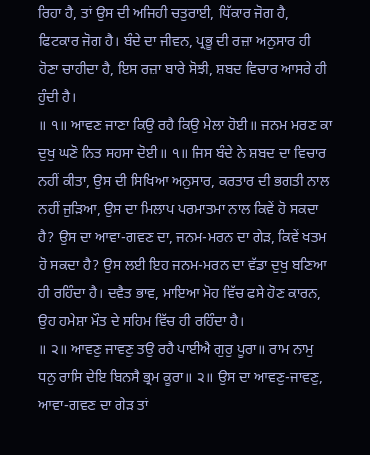ਰਿਹਾ ਹੈ, ਤਾਂ ਉਸ ਦੀ ਅਜਿਹੀ ਚਤੁਰਾਈ, ਧਿੱਕਾਰ ਜੋਗ ਹੈ, ਫਿਟਕਾਰ ਜੋਗ ਹੈ। ਬੰਦੇ ਦਾ ਜੀਵਨ, ਪ੍ਰਭੂ ਦੀ ਰਜ਼ਾ ਅਨੁਸਾਰ ਹੀ ਹੋਣਾ ਚਾਹੀਦਾ ਹੈ, ਇਸ ਰਜ਼ਾ ਬਾਰੇ ਸੋਝੀ, ਸ਼ਬਦ ਵਿਚਾਰ ਆਸਰੇ ਹੀ ਹੁੰਦੀ ਹੈ।
॥ ੧॥ ਆਵਣ ਜਾਣਾ ਕਿਉ ਰਹੈ ਕਿਉ ਮੇਲਾ ਹੋਈ॥ ਜਨਮ ਮਰਣ ਕਾ ਦੁਖੁ ਘਣੋ ਨਿਤ ਸਹਸਾ ਦੋਈ॥ ੧॥ ਜਿਸ ਬੰਦੇ ਨੇ ਸ਼ਬਦ ਦਾ ਵਿਚਾਰ ਨਹੀਂ ਕੀਤਾ, ਉਸ ਦੀ ਸਿਖਿਆ ਅਨੁਸਾਰ, ਕਰਤਾਰ ਦੀ ਭਗਤੀ ਨਾਲ ਨਹੀਂ ਜੁੜਿਆ, ਉਸ ਦਾ ਮਿਲਾਪ ਪਰਮਾਤਮਾ ਨਾਲ ਕਿਵੇਂ ਹੋ ਸਕਦਾ ਹੈ? ਉਸ ਦਾ ਆਵਾ-ਗਵਣ ਦਾ, ਜਨਮ-ਮਰਨ ਦਾ ਗੇੜ, ਕਿਵੇਂ ਖਤਮ ਹੋ ਸਕਦਾ ਹੈ? ਉਸ ਲਈ ਇਹ ਜਨਮ-ਮਰਨ ਦਾ ਵੱਡਾ ਦੁਖੁ ਬਣਿਆ ਹੀ ਰਹਿੰਦਾ ਹੈ। ਦਵੈਤ ਭਾਵ, ਮਾਇਆ ਮੋਹ ਵਿੱਚ ਫਸੇ ਹੋਣ ਕਾਰਨ, ਉਹ ਹਮੇਸ਼ਾ ਮੌਤ ਦੇ ਸਹਿਮ ਵਿੱਚ ਹੀ ਰਹਿੰਦਾ ਹੈ।
॥ ੨॥ ਆਵਣੁ ਜਾਵਣੁ ਤਉ ਰਹੈ ਪਾਈਐ ਗੁਰੁ ਪੂਰਾ॥ ਰਾਮ ਨਾਮੁ ਧਨੁ ਰਾਸਿ ਦੇਇ ਬਿਨਸੈ ਭ੍ਰਮ ਕੂਰਾ॥ ੨॥ ਉਸ ਦਾ ਆਵਣੁ-ਜਾਵਣੁ, ਆਵਾ-ਗਵਣ ਦਾ ਗੇੜ ਤਾਂ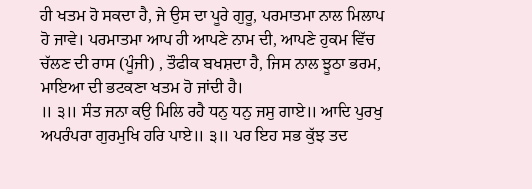ਹੀ ਖਤਮ ਹੋ ਸਕਦਾ ਹੈ, ਜੇ ਉਸ ਦਾ ਪੂਰੇ ਗੁਰੂ, ਪਰਮਾਤਮਾ ਨਾਲ ਮਿਲਾਪ ਹੋ ਜਾਵੇ। ਪਰਮਾਤਮਾ ਆਪ ਹੀ ਆਪਣੇ ਨਾਮ ਦੀ, ਆਪਣੇ ਹੁਕਮ ਵਿੱਚ ਚੱਲਣ ਦੀ ਰਾਸ (ਪੂੰਜੀ) , ਤੌਫੀਕ ਬਖਸ਼ਦਾ ਹੈ, ਜਿਸ ਨਾਲ ਝੂਠਾ ਭਰਮ, ਮਾਇਆ ਦੀ ਭਟਕਣਾ ਖਤਮ ਹੋ ਜਾਂਦੀ ਹੈ।
॥ ੩॥ ਸੰਤ ਜਨਾ ਕਉ ਮਿਲਿ ਰਹੈ ਧਨੁ ਧਨੁ ਜਸੁ ਗਾਏ॥ ਆਦਿ ਪੁਰਖੁ ਅਪਰੰਪਰਾ ਗੁਰਮੁਖਿ ਹਰਿ ਪਾਏ॥ ੩॥ ਪਰ ਇਹ ਸਭ ਕੁੱਝ ਤਦ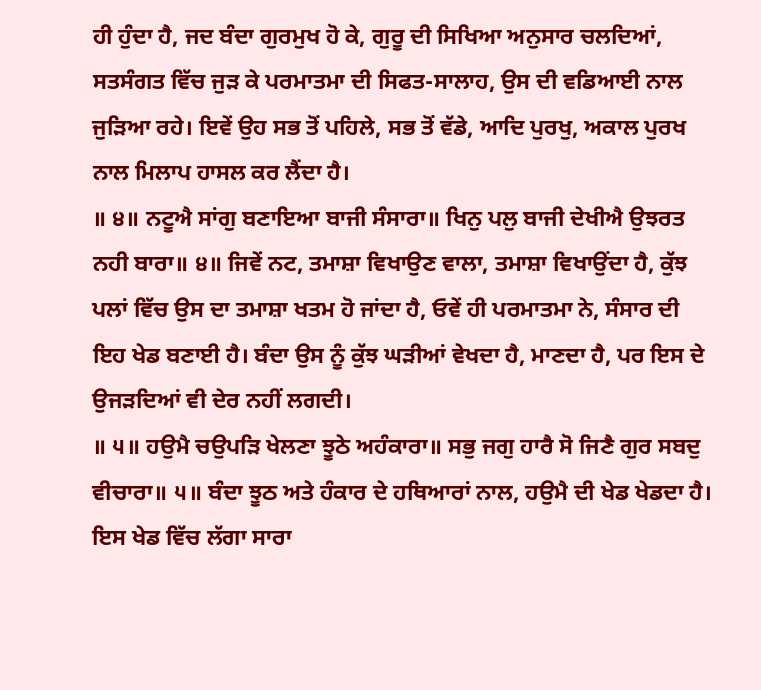ਹੀ ਹੁੰਦਾ ਹੈ, ਜਦ ਬੰਦਾ ਗੁਰਮੁਖ ਹੋ ਕੇ, ਗੁਰੂ ਦੀ ਸਿਖਿਆ ਅਨੁਸਾਰ ਚਲਦਿਆਂ, ਸਤਸੰਗਤ ਵਿੱਚ ਜੁੜ ਕੇ ਪਰਮਾਤਮਾ ਦੀ ਸਿਫਤ-ਸਾਲਾਹ, ਉਸ ਦੀ ਵਡਿਆਈ ਨਾਲ ਜੁੜਿਆ ਰਹੇ। ਇਵੇਂ ਉਹ ਸਭ ਤੋਂ ਪਹਿਲੇ, ਸਭ ਤੋਂ ਵੱਡੇ, ਆਦਿ ਪੁਰਖੁ, ਅਕਾਲ ਪੁਰਖ ਨਾਲ ਮਿਲਾਪ ਹਾਸਲ ਕਰ ਲੈਂਦਾ ਹੈ।
॥ ੪॥ ਨਟੂਐ ਸਾਂਗੁ ਬਣਾਇਆ ਬਾਜੀ ਸੰਸਾਰਾ॥ ਖਿਨੁ ਪਲੁ ਬਾਜੀ ਦੇਖੀਐ ਉਝਰਤ ਨਹੀ ਬਾਰਾ॥ ੪॥ ਜਿਵੇਂ ਨਟ, ਤਮਾਸ਼ਾ ਵਿਖਾਉਣ ਵਾਲਾ, ਤਮਾਸ਼ਾ ਵਿਖਾਉਂਦਾ ਹੈ, ਕੁੱਝ ਪਲਾਂ ਵਿੱਚ ਉਸ ਦਾ ਤਮਾਸ਼ਾ ਖਤਮ ਹੋ ਜਾਂਦਾ ਹੈ, ਓਵੇਂ ਹੀ ਪਰਮਾਤਮਾ ਨੇ, ਸੰਸਾਰ ਦੀ ਇਹ ਖੇਡ ਬਣਾਈ ਹੈ। ਬੰਦਾ ਉਸ ਨੂੰ ਕੁੱਝ ਘੜੀਆਂ ਵੇਖਦਾ ਹੈ, ਮਾਣਦਾ ਹੈ, ਪਰ ਇਸ ਦੇ ਉਜੜਦਿਆਂ ਵੀ ਦੇਰ ਨਹੀਂ ਲਗਦੀ।
॥ ੫॥ ਹਉਮੈ ਚਉਪੜਿ ਖੇਲਣਾ ਝੂਠੇ ਅਹੰਕਾਰਾ॥ ਸਭੁ ਜਗੁ ਹਾਰੈ ਸੋ ਜਿਣੈ ਗੁਰ ਸਬਦੁ ਵੀਚਾਰਾ॥ ੫॥ ਬੰਦਾ ਝੂਠ ਅਤੇ ਹੰਕਾਰ ਦੇ ਹਥਿਆਰਾਂ ਨਾਲ, ਹਉਮੈ ਦੀ ਖੇਡ ਖੇਡਦਾ ਹੈ। ਇਸ ਖੇਡ ਵਿੱਚ ਲੱਗਾ ਸਾਰਾ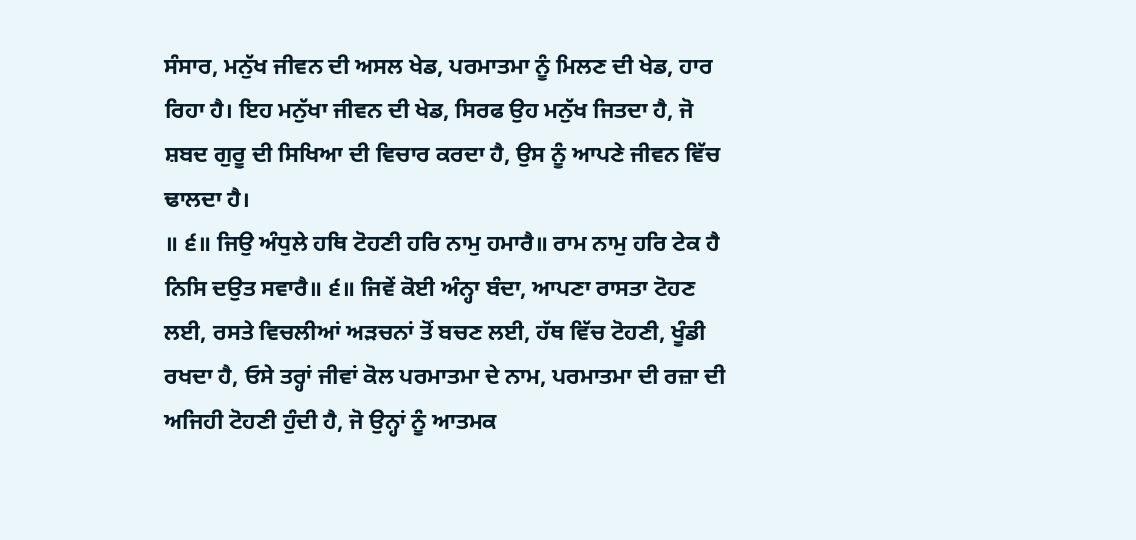ਸੰਸਾਰ, ਮਨੁੱਖ ਜੀਵਨ ਦੀ ਅਸਲ ਖੇਡ, ਪਰਮਾਤਮਾ ਨੂੰ ਮਿਲਣ ਦੀ ਖੇਡ, ਹਾਰ ਰਿਹਾ ਹੈ। ਇਹ ਮਨੁੱਖਾ ਜੀਵਨ ਦੀ ਖੇਡ, ਸਿਰਫ ਉਹ ਮਨੁੱਖ ਜਿਤਦਾ ਹੈ, ਜੋ ਸ਼ਬਦ ਗੁਰੂ ਦੀ ਸਿਖਿਆ ਦੀ ਵਿਚਾਰ ਕਰਦਾ ਹੈ, ਉਸ ਨੂੰ ਆਪਣੇ ਜੀਵਨ ਵਿੱਚ ਢਾਲਦਾ ਹੈ।
॥ ੬॥ ਜਿਉ ਅੰਧੁਲੇ ਹਥਿ ਟੋਹਣੀ ਹਰਿ ਨਾਮੁ ਹਮਾਰੈ॥ ਰਾਮ ਨਾਮੁ ਹਰਿ ਟੇਕ ਹੈ ਨਿਸਿ ਦਉਤ ਸਵਾਰੈ॥ ੬॥ ਜਿਵੇਂ ਕੋਈ ਅੰਨ੍ਹਾ ਬੰਦਾ, ਆਪਣਾ ਰਾਸਤਾ ਟੋਹਣ ਲਈ, ਰਸਤੇ ਵਿਚਲੀਆਂ ਅੜਚਨਾਂ ਤੋਂ ਬਚਣ ਲਈ, ਹੱਥ ਵਿੱਚ ਟੋਹਣੀ, ਖੂੰਡੀ ਰਖਦਾ ਹੈ, ਓਸੇ ਤਰ੍ਹਾਂ ਜੀਵਾਂ ਕੋਲ ਪਰਮਾਤਮਾ ਦੇ ਨਾਮ, ਪਰਮਾਤਮਾ ਦੀ ਰਜ਼ਾ ਦੀ ਅਜਿਹੀ ਟੋਹਣੀ ਹੁੰਦੀ ਹੈ, ਜੋ ਉਨ੍ਹਾਂ ਨੂੰ ਆਤਮਕ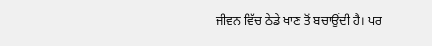ਜੀਵਨ ਵਿੱਚ ਠੇਡੇ ਖਾਣ ਤੋਂ ਬਚਾਉਂਦੀ ਹੈ। ਪਰ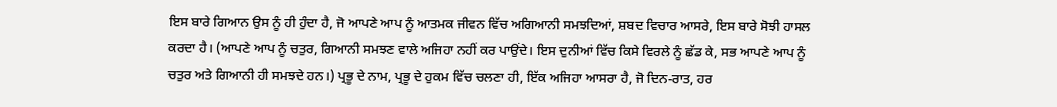ਇਸ ਬਾਰੇ ਗਿਆਨ ਉਸ ਨੂੰ ਹੀ ਹੁੰਦਾ ਹੈ, ਜੋ ਆਪਣੇ ਆਪ ਨੂੰ ਆਤਮਕ ਜੀਵਨ ਵਿੱਚ ਅਗਿਆਨੀ ਸਮਝਦਿਆਂ, ਸ਼ਬਦ ਵਿਚਾਰ ਆਸਰੇ, ਇਸ ਬਾਰੇ ਸੋਝੀ ਹਾਸਲ ਕਰਦਾ ਹੈ। (ਆਪਣੇ ਆਪ ਨੂੰ ਚਤੁਰ, ਗਿਆਨੀ ਸਮਝਣ ਵਾਲੇ ਅਜਿਹਾ ਨਹੀਂ ਕਰ ਪਾਉਂਦੇ। ਇਸ ਦੁਨੀਆਂ ਵਿੱਚ ਕਿਸੇ ਵਿਰਲੇ ਨੂੰ ਛੱਡ ਕੇ, ਸਭ ਆਪਣੇ ਆਪ ਨੂੰ ਚਤੁਰ ਅਤੇ ਗਿਆਨੀ ਹੀ ਸਮਝਦੇ ਹਨ।) ਪ੍ਰਭੂ ਦੇ ਨਾਮ, ਪ੍ਰਭੂ ਦੇ ਹੁਕਮ ਵਿੱਚ ਚਲਣਾ ਹੀ, ਇੱਕ ਅਜਿਹਾ ਆਸਰਾ ਹੈ, ਜੋ ਦਿਨ-ਰਾਤ, ਹਰ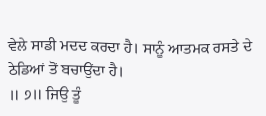ਵੇਲੇ ਸਾਡੀ ਮਦਦ ਕਰਦਾ ਹੈ। ਸਾਨੂੰ ਆਤਮਕ ਰਸਤੇ ਦੇ ਠੇਡਿਆਂ ਤੋਂ ਬਚਾਉਂਦਾ ਹੈ।
॥ ੭॥ ਜਿਉ ਤੂੰ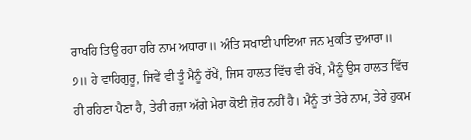ਰਾਖਹਿ ਤਿਉ ਰਹਾ ਹਰਿ ਨਾਮ ਅਧਾਰਾ॥ ਅੰਤਿ ਸਖਾਈ ਪਾਇਆ ਜਨ ਮੁਕਤਿ ਦੁਆਰਾ॥ ੭॥ ਹੇ ਵਾਹਿਗੁਰੂ, ਜਿਵੇਂ ਵੀ ਤੂੰ ਮੈਨੂੰ ਰੱਖੇਂ, ਜਿਸ ਹਾਲਤ ਵਿੱਚ ਵੀ ਰੱਖੇਂ, ਮੈਨੂੰ ਉਸ ਹਾਲਤ ਵਿੱਚ ਹੀ ਰਹਿਣਾ ਪੈਣਾ ਹੈ, ਤੇਰੀ ਰਜ਼ਾ ਅੱਗੇ ਮੇਰਾ ਕੋਈ ਜ਼ੋਰ ਨਹੀਂ ਹੈ। ਮੈਨੂੰ ਤਾਂ ਤੇਰੇ ਨਾਮ, ਤੇਰੇ ਹੁਕਮ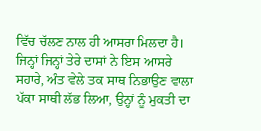ਵਿੱਚ ਚੱਲਣ ਨਾਲ ਹੀ ਆਸਰਾ ਮਿਲਦਾ ਹੈ। ਜਿਨ੍ਹਾਂ ਜਿਨ੍ਹਾਂ ਤੇਰੇ ਦਾਸਾਂ ਨੇ ਇਸ ਆਸਰੇ ਸਹਾਰੇ, ਅੰਤ ਵੇਲੇ ਤਕ ਸਾਥ ਨਿਭਾਉਣ ਵਾਲਾ ਪੱਕਾ ਸਾਥੀ ਲੱਭ ਲਿਆ, ਉਨ੍ਹਾਂ ਨੂੰ ਮੁਕਤੀ ਦਾ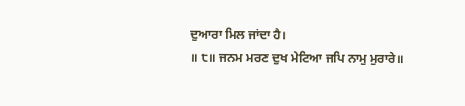ਦੁਆਰਾ ਮਿਲ ਜਾਂਦਾ ਹੈ।
॥ ੮॥ ਜਨਮ ਮਰਣ ਦੁਖ ਮੇਟਿਆ ਜਪਿ ਨਾਮੁ ਮੁਰਾਰੇ॥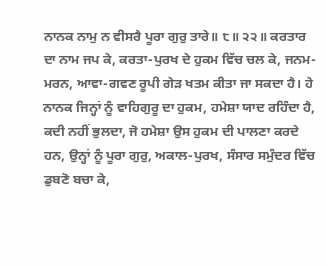ਨਾਨਕ ਨਾਮੁ ਨ ਵੀਸਰੈ ਪੂਰਾ ਗੁਰੁ ਤਾਰੇ॥ ੮॥ ੨੨॥ ਕਰਤਾਰ ਦਾ ਨਾਮ ਜਪ ਕੇ, ਕਰਤਾ-ਪੁਰਖ ਦੇ ਹੁਕਮ ਵਿੱਚ ਚਲ ਕੇ, ਜਨਮ-ਮਰਨ, ਆਵਾ-ਗਵਣ ਰੂਪੀ ਗੇੜ ਖਤਮ ਕੀਤਾ ਜਾ ਸਕਦਾ ਹੈ। ਹੇ ਨਾਨਕ ਜਿਨ੍ਹਾਂ ਨੂੰ ਵਾਹਿਗੁਰੂ ਦਾ ਹੁਕਮ, ਹਮੇਸ਼ਾ ਯਾਦ ਰਹਿੰਦਾ ਹੈ, ਕਦੀ ਨਹੀਂ ਭੁਲਦਾ, ਜੋ ਹਮੇਸ਼ਾ ਉਸ ਹੁਕਮ ਦੀ ਪਾਲਣਾ ਕਰਦੇ ਹਨ, ਉਨ੍ਹਾਂ ਨੂੰ ਪੂਰਾ ਗੁਰੁ, ਅਕਾਲ-ਪੁਰਖ, ਸੰਸਾਰ ਸਮੁੰਦਰ ਵਿੱਚ ਡੁਬਣੋ ਬਚਾ ਕੇ,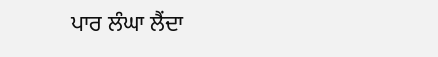ਪਾਰ ਲੰਘਾ ਲੈਂਦਾ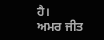ਹੈ।
ਅਮਰ ਜੀਤ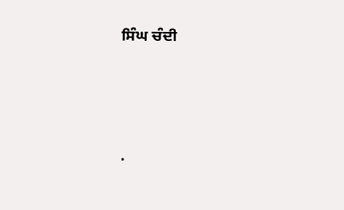ਸਿੰਘ ਚੰਦੀ




.